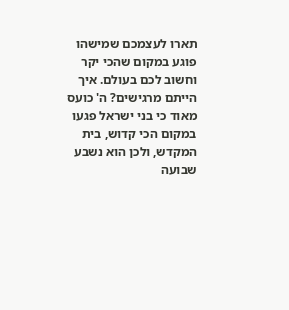תארו לעצמכם שמישהו פוגע במקום שהכי יקר וחשוב לכם בעולם. איך הייתם מרגישים? ה' כועס מאוד כי בני ישראל פגעו במקום הכי קדוש, בית המקדש, ולכן הוא נשבע שבועה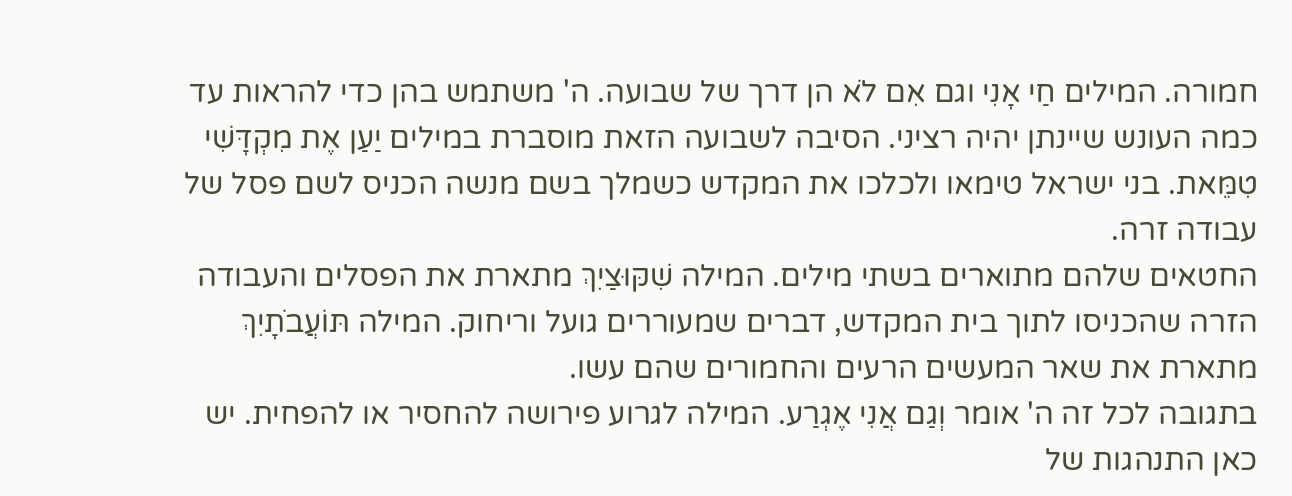חמורה. המילים חַי אָנִי וגם אִם לֹא הן דרך של שבועה. ה' משתמש בהן כדי להראות עד כמה העונש שיינתן יהיה רציני. הסיבה לשבועה הזאת מוסברת במילים יַעַן אֶת מִקְדָּשִׁי טִמֵּאת. בני ישראל טימאו ולכלכו את המקדש כשמלך בשם מנשה הכניס לשם פסל של עבודה זרה.
החטאים שלהם מתוארים בשתי מילים. המילה שִׁקּוּצַיִךְ מתארת את הפסלים והעבודה הזרה שהכניסו לתוך בית המקדש, דברים שמעוררים גועל וריחוק. המילה תּוֹעֲבֹתָיִךְ מתארת את שאר המעשים הרעים והחמורים שהם עשו.
בתגובה לכל זה ה' אומר וְגַם אֲנִי אֶגְרַע. המילה לגרוע פירושה להחסיר או להפחית. יש כאן התנהגות של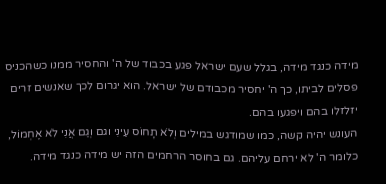מידה כנגד מידה, בגלל שעם ישראל פגע בכבוד של ה' והחסיר ממנו כשהכניס פסלים לביתו, כך ה' יחסיר מכבודם של ישראל. הוא יגרום לכך שאנשים זרים יזלזלו בהם ויפגעו בהם.
העונש יהיה קשה, כמו שמודגש במילים וְלֹא תָחוֹס עֵינִי וגם וְגַם אֲנִי לֹא אֶחְמוֹל, כלומר ה' לא ירחם עליהם. גם בחוסר הרחמים הזה יש מידה כנגד מידה.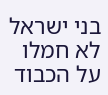בני ישראל לא חמלו על הכבוד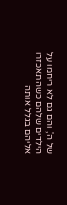של ה', והם גם לא ריחמו על הילדים שלהם כשהתאכזרו אליהם בגלל אותה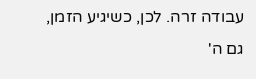עבודה זרה. לכן, כשיגיע הזמן, גם ה'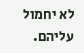לא יחמול עליהם.